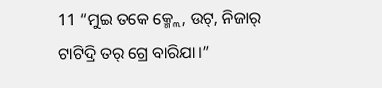11 “ମୁଇ ତକେ କ୍ମ୍ଲେ, ଉଟ୍, ନିଜାର୍ ଟାଟିଦ୍ରି ତର୍ ଗ୍ରେ ବାରିଯା।”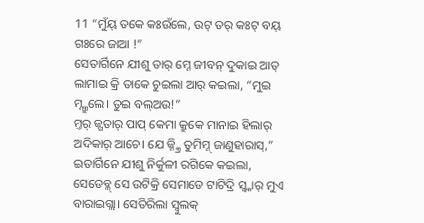11 “ମୁଁୟ୍ ତକେ କଃଉଁଲେ, ଉଟ୍ ତର୍ କଃଟ୍ ବୟ୍ ଗଃରେ ଜାଆ !”
ସେତାର୍ଗିନେ ଯୀଶୁ ତାର୍ ମ୍ନେ ଜୀବନ୍ ଦୁକାଇ ଆତ୍ ଲାମାଇ କ୍ରି ତାକେ ଚୁଇଲା ଆର୍ କଇଲା, “ମୁଇ ମ୍ନ୍କ୍ରୁଲେ। ତୁଇ ବଲ୍ଅଉ!”
ମ୍ତର୍ ଜ୍ଗତାର୍ ପାପ୍ କେମା କ୍ରୁକେ ମାନାଇ ହିଲାର୍ ଅଦିକାର୍ ଆଚେ। ଯେ ଜ୍ନ୍କ୍ରି ତୁମିମ୍ନ୍ ଜାଣୁହାରାସ୍,” ଇତାର୍ଗିନେ ଯୀଶୁ ନିର୍କୁଳୀ ରଗିକେ କଇଲା,
ସେଡେବ୍ଳ୍ ସେ ଉଟିକ୍ରି ସେମାଡେ ଟାଟିଦ୍ରି ସ୍ବ୍କାର୍ ମୁଏ ବାରାଇଗ୍ଲା। ସେତିରିଲା ସ୍ବୁଲକ୍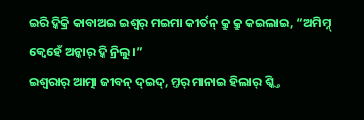ଇରି ଦ୍କିକ୍ରି କାବାଅଇ ଇଶ୍ୱର୍ ମଇମା କୀର୍ତନ୍ କ୍ରୁ କ୍ରୁ କଇଲାଇ, “ଅମିମ୍ନ୍ କ୍ବେହେଁ ଅନ୍କାର୍ ଦ୍କି ନ୍ରିଲୁ।”
ଇଶ୍ଵରାର୍ ଆତ୍ମା ଜୀବନ୍ ଦ୍ଇଦ୍, ମ୍ତର୍ ମାନାଇ ହିଲାର୍ ଶ୍କ୍ତି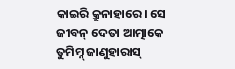କାଇରି କ୍ରୁନାହାରେ। ସେ ଜୀବନ୍ ଦେତା ଆତ୍ମାକେ ତୁମିମ୍ନ୍ ଜାଣୁହାରାସ୍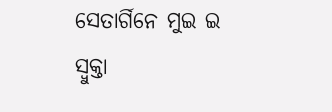ସେତାର୍ଗିନେ ମୁଇ ଇ ସ୍ବୁକ୍ତା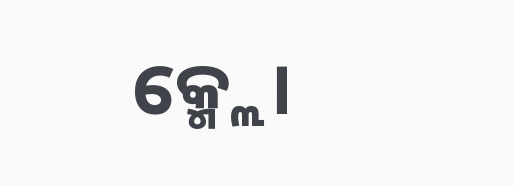କ୍ମ୍ଲେ।